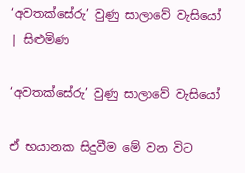‘අවතක්සේරු’ වුණු සාලාවේ වැසියෝ | සිළුමිණ

‘අවතක්සේරු’ වුණු සාලාවේ වැසියෝ

ඒ භයානක සිදුවීම මේ වන විට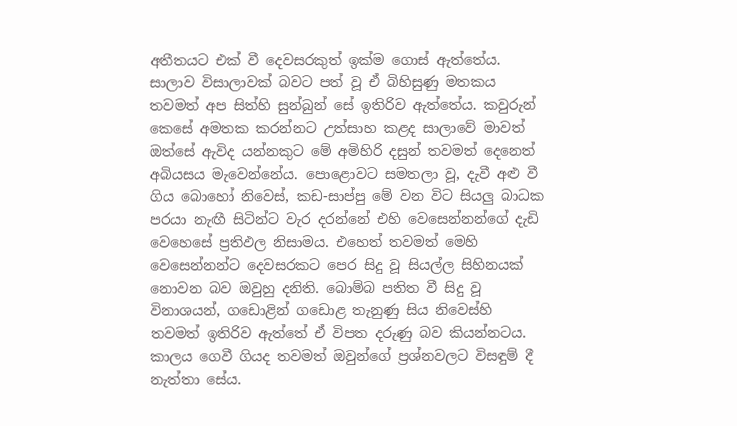අතීතයට එක් වී දෙවසරකුත් ඉක්ම ගොස් ඇත්තේය. සාලාව විසාලාවක් බවට පත් වූ ඒ බිහිසුණු මතකය තවමත් අප සිත්හි සුන්බුන් සේ ඉතිරිව ඇත්තේය. කවුරුන් කෙසේ අමතක කරන්නට උත්සාහ කළද සාලාවේ මාවත් ඔත්සේ ඇවිද යන්නකුට මේ අමිහිරි දසුන් තවමත් දෙනෙත් අබියසය මැවෙන්නේය. පොළොවට සමතලා වූ, දැවී අළු වී ගිය බොහෝ නිවෙස්, කඩ-සාප්පු මේ වන විට සියලු බාධක පරයා නැඟී සිටින්ට වැර දරන්නේ එහි වෙසෙන්නන්ගේ දැඩි වෙහෙසේ ප්‍රතිඵල නිසාමය. එහෙත් තවමත් මෙහි වෙසෙන්නන්ට දෙවසරකට පෙර සිදු වූ සියල්ල සිහිනයක් නොවන බව ඔවුහු දනිති. බොම්බ පතිත වී සිදු වූ විනාශයන්, ගඩොළින් ගඩොළ තැනුණු සිය නිවෙස්හි තවමත් ඉතිරිව ඇත්තේ ඒ විපත දරුණු බව කියන්නටය. කාලය ගෙවී ගියද තවමත් ඔවුන්ගේ ප්‍රශ්නවලට විසඳුම් දී නැත්තා සේය.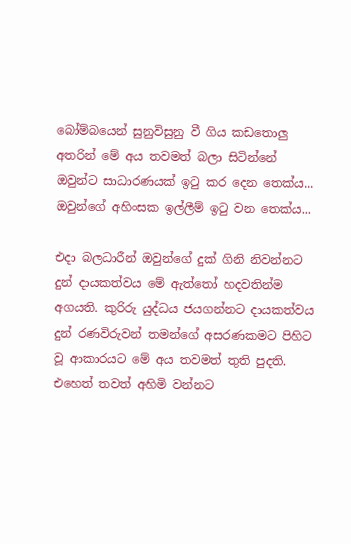බෝම්බයෙන් සුනුවිසුනු වී ගිය කඩතොලු අතරින් මේ අය තවමත් බලා සිටින්නේ ඔවුන්ට සාධාරණයක් ඉටු කර දෙන තෙක්ය... ඔවුන්ගේ අහිංසක ඉල්ලීම් ඉටු වන තෙක්ය...

එදා බලධාරීන් ඔවුන්ගේ දුක් ගිනි නිවන්නට දුන් දායකත්වය මේ ඇත්තෝ හදවතින්ම අගයති. කුරිරු යුද්ධය ජයගන්නට දායකත්වය දුන් රණවිරුවන් තමන්ගේ අසරණකමට පිහිට වූ ආකාරයට මේ අය තවමත් තුති පුදති. එහෙත් තවත් අහිමි වන්නට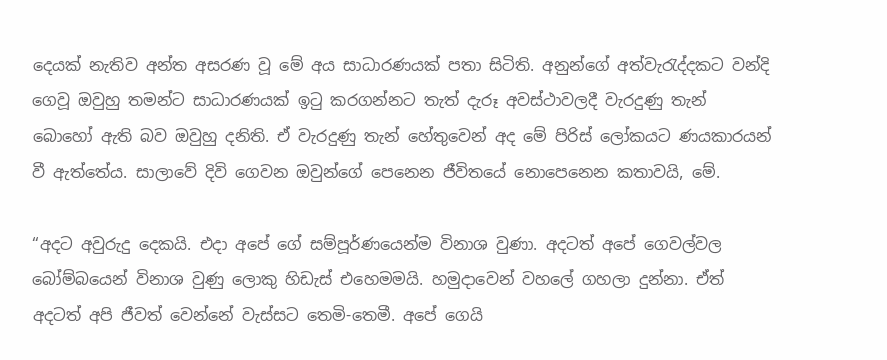දෙයක් නැතිව අන්ත අසරණ වූ මේ අය සාධාරණයක් පතා සිටිති. අනුන්ගේ අත්වැරැද්දකට වන්දි ගෙවූ ඔවුහු තමන්ට සාධාරණයක් ඉටු කරගන්නට තැත් දැරූ අවස්ථාවලදී වැරදුණු තැන් බොහෝ ඇති බව ඔවුහු දනිති. ඒ වැරදුණු තැන් හේතුවෙන් අද මේ පිරිස් ලෝකයට ණයකාරයන් වී ඇත්තේය. සාලාවේ දිවි ගෙවන ඔවුන්ගේ පෙනෙන ජීවිතයේ නොපෙනෙන කතාවයි, මේ.

“අදට අවුරුදු දෙකයි. එදා අපේ ගේ සම්පූර්ණයෙන්ම විනාශ වුණා. අදටත් අපේ ගෙවල්වල බෝම්බයෙන් විනාශ වුණු ලොකු හිඩැස් එහෙමමයි. හමුදාවෙන් වහලේ ගහලා දුන්නා. ඒත් අදටත් අපි ජීවත් වෙන්නේ වැස්සට තෙමි-තෙමී. අපේ ගෙයි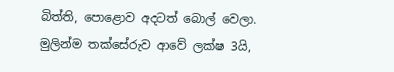බිත්ති, පොළොව අදටත් බොල් වෙලා. මුලින්ම තක්සේරුව ආවේ ලක්ෂ 3යි,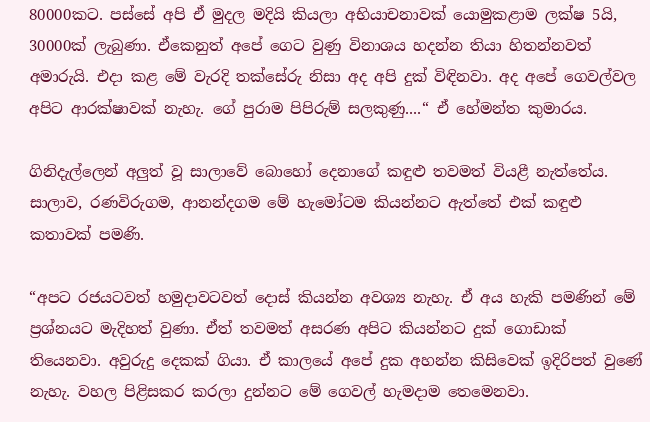80000කට. පස්සේ අපි ඒ මුදල මදියි කියලා අභියාචනාවක් යොමුකළාම ලක්ෂ 5යි, 30000ක් ලැබුණා. ඒකෙනුත් අපේ ගෙට වුණු විනාශය හදන්න තියා හිතන්නවත් අමාරුයි. එදා කළ මේ වැරදි තක්සේරු නිසා අද අපි දුක් විඳිනවා. අද අපේ ගෙවල්වල අපිට ආරක්ෂාවක් නැහැ. ගේ පුරාම පිපිරුම් සලකුණු....“ ඒ හේමන්ත කුමාරය.

ගිනිදැල්ලෙන් අලුත් වූ සාලාවේ බොහෝ දෙනාගේ කඳුළු තවමත් වියළී නැත්තේය. සාලාව, රණවිරුගම, ආනන්දගම මේ හැමෝටම කියන්නට ඇත්තේ එක් කඳුළු කතාවක් පමණි.

“අපට රජයටවත් හමුදාවටවත් දොස් කියන්න අවශ්‍ය නැහැ. ඒ අය හැකි පමණින් මේ ප්‍රශ්නයට මැදිහත් වුණා. ඒත් තවමත් අසරණ අපිට කියන්නට දුක් ගොඩාක් තියෙනවා. අවුරුදු දෙකක් ගියා. ඒ කාලයේ අපේ දුක අහන්න කිසිවෙක් ඉදිරිපත් වුණේ නැහැ. වහල පිළිසකර කරලා දුන්නට මේ ගෙවල් හැමදාම තෙමෙනවා.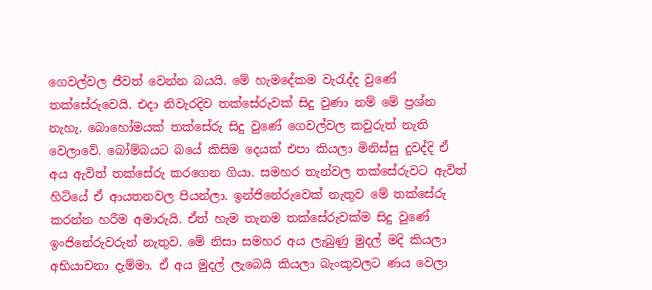ගෙවල්වල ජීවත් වෙන්න බයයි. මේ හැමදේකම වැරැද්ද වුණේ තක්සේරුවෙයි. එදා නිවැරදිව තක්සේරුවක් සිදු වුණා නම් මේ ප්‍රශ්න නැහැ. බොහෝමයක් තක්සේරු සිදු වුණේ ගෙවල්වල කවුරුත් නැති වෙලාවේ. බෝම්බයට බයේ කිසිම දෙයක් එපා කියලා මිනිස්සු දුවද්දි ඒ අය ඇවිත් තක්සේරු කරගෙන ගියා. සමහර තැන්වල තක්සේරුවට ඇවිත් හිටියේ ඒ ආයතනවල පියන්ලා. ඉන්ජිනේරුවෙක් නැතුව මේ තක්සේරු කරන්න හරීම අමාරුයි. ඒත් හැම තැනම තක්සේරුවක්ම සිදු වුණේ ඉංජිනේරුවරුන් නැතුව. මේ නිසා සමහර අය ලැබුණු මුදල් මදි කියලා අභියාචනා දැම්මා. ඒ අය මුදල් ලැබෙයි කියලා බැංකුවලට ණය වෙලා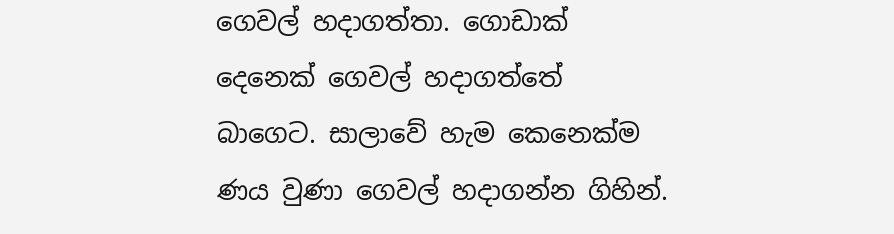ගෙවල් හදාගත්තා. ගොඩාක් දෙනෙක් ගෙවල් හදාගත්තේ බාගෙට. සාලාවේ හැම කෙනෙක්ම ණය වුණා ගෙවල් හදාගන්න ගිහින්.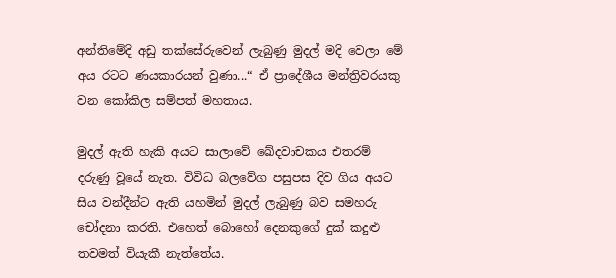අන්තිමේදි අඩු තක්සේරුවෙන් ලැබුණු මුදල් මදි වෙලා මේ අය රටට ණයකාරයන් වුණා...“ ඒ ප්‍රා‍දේශීය මන්ත්‍රිවරයකු වන කෝකිල සම්පත් මහතාය.

මුදල් ඇති හැකි අයට සාලාවේ ඛේදවාචකය එතරම් දරුණු වූයේ නැත. විවිධ බලවේග පසුපස දිව ගිය අයට සිය වන්දීන්ට ඇති යහමින් මුදල් ලැබුණු බව සමහරු චෝදනා කරති. එහෙත් බොහෝ දෙනකුගේ දුක් කදුළු තවමත් වියැකී නැත්තේය.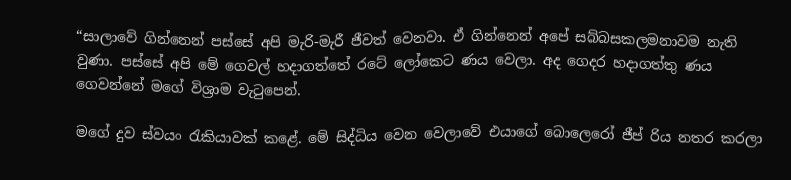“සාලාවේ ගින්නෙන් පස්සේ අපි මැරි-මැරී ජීවත් වෙනවා. ඒ ගින්නෙන් අපේ සබ්බසකලමනාවම නැති වුණා. පස්සේ අපි මේ ගෙවල් හදාගත්තේ රටේ ලෝකෙට ණය වෙලා. අද ගෙදර හදාගත්තු ණය ගෙවන්නේ මගේ විශ්‍රාම වැටුපෙන්.

මගේ දුව ස්වයං රැකියාවක් කළේ. මේ සිද්ධිය වෙන වෙලාවේ එයාගේ බොලෙරෝ ජීප් රිය නතර කරලා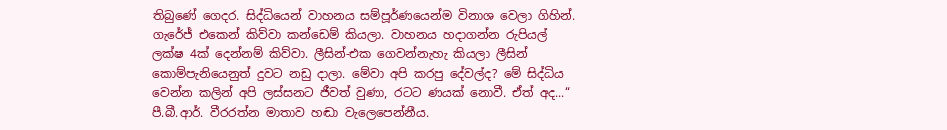තිබුණේ ගෙදර. සිද්ධියෙන් වාහනය සම්පූර්ණයෙන්ම විනාශ වෙලා ගිහින්. ගැරේජ් එකෙන් කිව්වා කන්ඩෙම් කියලා. වාහනය හදාගන්න රුපියල් ලක්ෂ 4ක් දෙන්නම් කිව්වා. ලීසින්-එක ගෙවන්නැහැ කියලා ලීසින් කොම්පැනියෙනුත් දුවට නඩු දාලා. මේවා අපි කරපු දේවල්ද? මේ සිද්ධිය වෙන්න කලින් අපි ලස්සනට ජීවත් වුණා, රටට ණයක් නොවී. ඒත් අද...“ පී.බී.ආර්. වීරරත්න මාතාව හඬා වැලෙපෙන්නීය.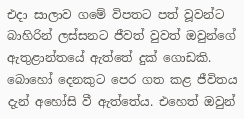එදා සාලාව ගමේ විපතට පත් වූවන්ට බාහිරින් ලස්සනට ජීවත් වුවත් ඔවුන්ගේ ඇතුළාන්තයේ ඇත්තේ දුක් ගොඩකි. බොහෝ දෙනකුට පෙර ගත කළ ජීවිතය දැන් අහෝසි වී ඇත්තේය. එහෙත් ඔවුන්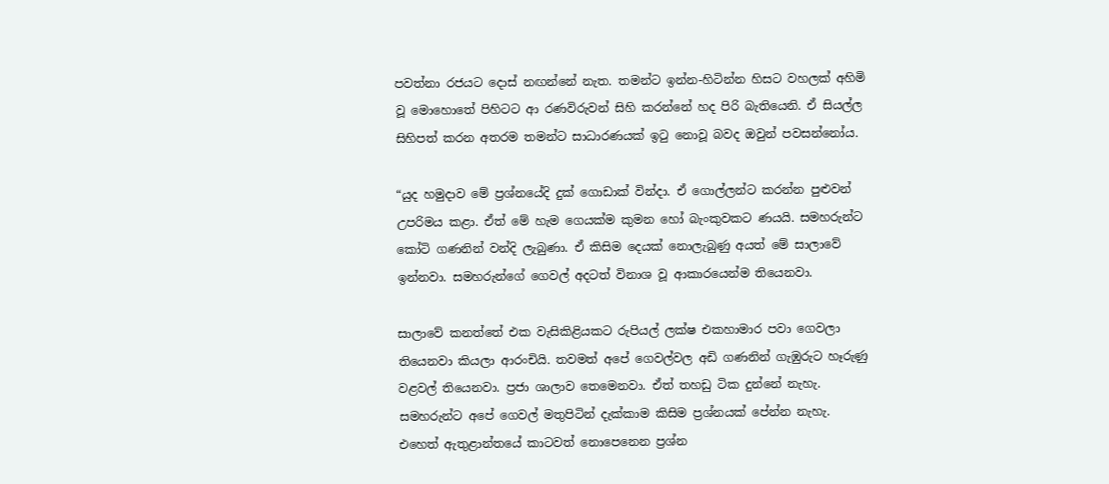පවත්නා රජයට දොස් නඟන්නේ නැත. තමන්ට ඉන්න-හිටින්න හිසට වහලක් අහිමි වූ මොහොතේ පිහිටට ආ රණවිරුවන් සිහි කරන්නේ හද පිරි බැතියෙනි. ඒ සියල්ල සිහිපත් කරන අතරම තමන්ට සාධාරණයක් ඉටු නොවූ බවද ඔවුන් පවසන්නෝය.

“යුද හමුදාව මේ ප්‍රශ්නයේදි දුක් ගොඩාක් වින්දා. ඒ ගොල්ලන්ට කරන්න පුළුවන් උපරිමය කළා. ඒත් මේ හැම ගෙයක්ම කුමන හෝ බැංකුවකට ණයයි. සමහරුන්ට කෝටි ගණනින් වන්දි ලැබුණා. ඒ කිසිම දෙයක් නොලැබුණු අයත් මේ සාලාවේ ඉන්නවා. සමහරුන්ගේ ගෙවල් අදටත් විනාශ වූ ආකාරයෙන්ම තියෙනවා.

සාලාවේ කනත්තේ එක වැසිකිළියකට රුපියල් ලක්ෂ එකහාමාර පවා ගෙවලා තියෙනවා කියලා ආරංචියි. තවමත් අපේ ගෙවල්වල අඩි ගණනින් ගැඹුරුට හෑරුණු වළවල් තියෙනවා. ප්‍රජා ශාලාව තෙමෙනවා. ඒත් තහඩු ටික දුන්නේ නැහැ. සමහරුන්ට අපේ ගෙවල් මතුපිටින් දැක්කාම කිසිම ප්‍රශ්නයක් පේන්න නැහැ. එහෙත් ඇතුළාන්තයේ කාටවත් නොපෙනෙන ප්‍රශ්න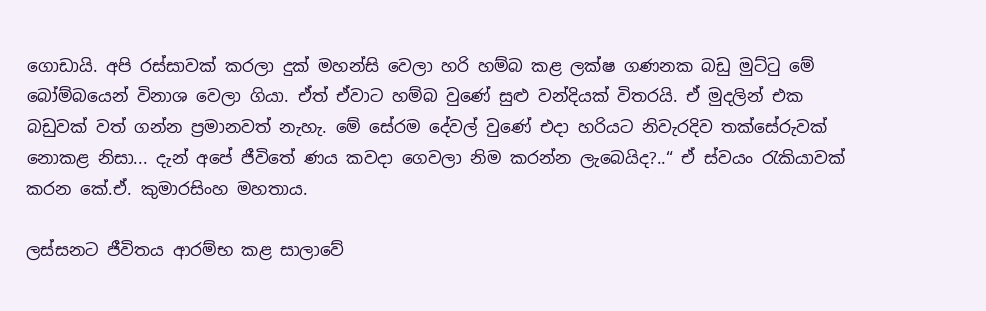ගොඩායි. අපි රස්සාවක් කරලා දුක් මහන්සි වෙලා හරි හම්බ කළ ලක්ෂ ගණනක බඩු මුට්ටු මේ බෝම්බයෙන් විනාශ වෙලා ගියා. ඒත් ඒවාට හම්බ වුණේ සුළු වන්දියක් විතරයි. ඒ මුදලින් එක බඩුවක් වත් ගන්න ප්‍රමානවත් නැහැ. මේ සේරම දේවල් වුණේ එදා හරියට නිවැරදිව තක්සේරුවක් නොකළ නිසා... දැන් අපේ ජීවිතේ ණය කවදා ගෙවලා නිම කරන්න ලැබෙයිද?..“ ඒ ස්වයං රැකියාවක් කරන කේ.ඒ. කුමාරසිංහ මහතාය.

ලස්සනට ජීවිතය ආරම්භ කළ සාලාවේ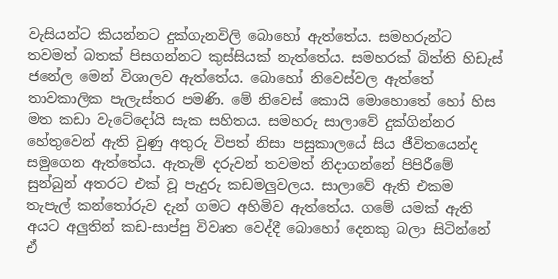වැසියන්ට කියන්නට දුක්ගැනවිලි බොහෝ ඇත්තේය. සමහරුන්ට තවමත් බතක් පිසගන්නට කුස්සියක් නැත්තේය. සමහරක් බිත්ති හිඩැස් ජනේල මෙන් විශාලව ඇත්තේය. බොහෝ නිවෙස්වල ඇත්තේ තාවකාලික පැලැස්තර පමණි. මේ නිවෙස් කොයි මොහොතේ හෝ හිස මත කඩා වැටේදෝයි සැක සහිතය. සමහරු සාලාවේ දුක්ගින්නර හේතුවෙන් ඇති වුණු අතුරු විපත් නිසා පසුකාලයේ සිය ජීවිතයෙන්ද සමුගෙන ඇත්තේය. ඇතැම් දරුවන් තවමත් නිදාගන්නේ පිපිරීමේ සුන්බුන් අතරට එක් වූ පැදුරු කඩමලුවලය. සාලාවේ ඇති එකම තැපැල් කන්තෝරුව දැන් ගමට අහිමිව ඇත්තේය. ගමේ යමක් ඇති අයට අලුතින් කඩ-සාප්පු විවෘත වෙද්දී බොහෝ දෙනකු බලා සිටින්නේ ඒ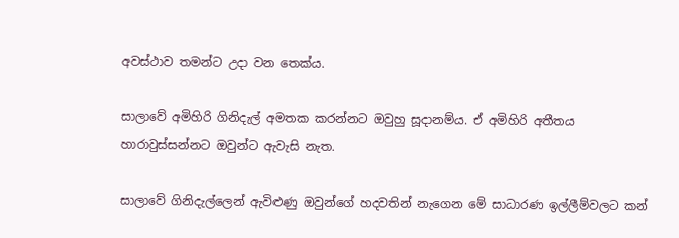අවස්ථාව තමන්ට උදා වන තෙක්ය.

සාලාවේ අමිහිරි ගිනිදැල් අමතක කරන්නට ඔවුහු සූදානම්ය. ඒ අමිහිරි අතීතය හාරාවුස්සන්නට ඔවුන්ට ඇවැසි නැත.

සාලාවේ ගිනිදැල්ලෙන් ඇවිළුණු ඔවුන්ගේ හදවතින් නැගෙන මේ සාධාරණ ඉල්ලීම්වලට කන්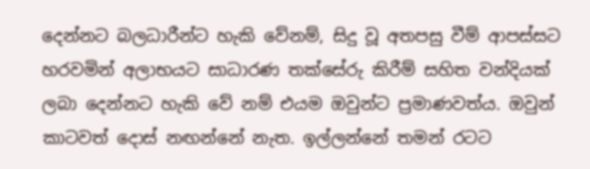දෙන්නට බලධාරීන්ට හැකි වේනම්, සිදු වූ අතපසු වීම් ආපස්සට හරවමින් අලාභයට සාධාරණ තක්සේරු කිරීම් සහිත වන්දියක් ලබා දෙන්නට හැකි වේ නම් එයම ඔවුන්ට ප්‍රමාණවත්ය. ඔවුන් කාටවත් දොස් නඟන්නේ නැත. ඉල්ලන්නේ තමන් රටට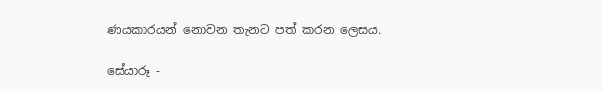ණයකාරයන් නොවන තැනට පත් කරන ලෙසය.

සේයාරූ -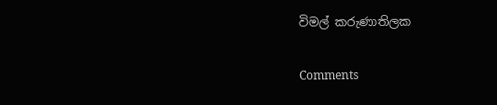විමල් කරුණාතිලක

Comments